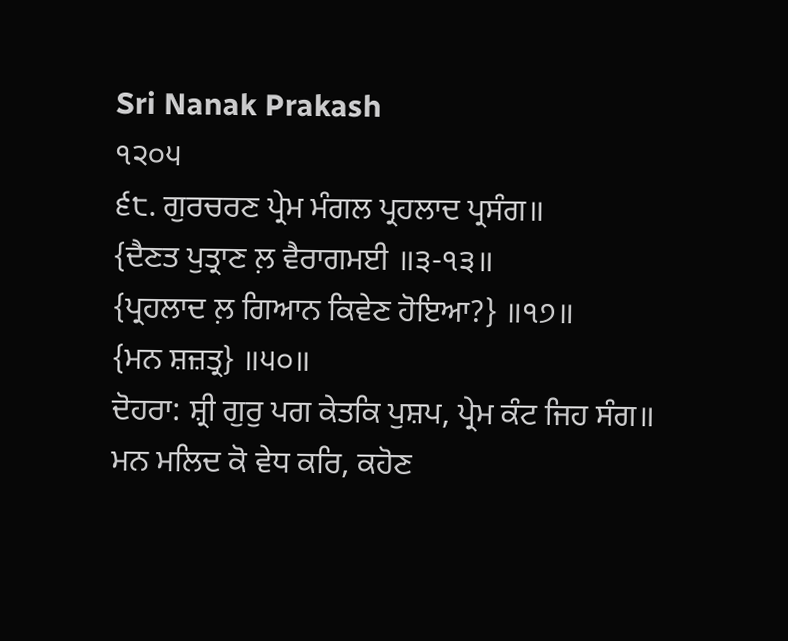Sri Nanak Prakash
੧੨੦੫
੬੮. ਗੁਰਚਰਣ ਪ੍ਰੇਮ ਮੰਗਲ ਪ੍ਰਹਲਾਦ ਪ੍ਰਸੰਗ॥
{ਦੈਣਤ ਪੁਤ੍ਰਾਣ ਲ਼ ਵੈਰਾਗਮਈ ॥੩-੧੩॥
{ਪ੍ਰਹਲਾਦ ਲ਼ ਗਿਆਨ ਕਿਵੇਣ ਹੋਇਆ?} ॥੧੭॥
{ਮਨ ਸ਼ਜ਼ਤ੍ਰ} ॥੫੦॥
ਦੋਹਰਾ: ਸ਼੍ਰੀ ਗੁਰੁ ਪਗ ਕੇਤਕਿ ਪੁਸ਼ਪ, ਪ੍ਰੇਮ ਕੰਟ ਜਿਹ ਸੰਗ॥
ਮਨ ਮਲਿਦ ਕੋ ਵੇਧ ਕਰਿ, ਕਹੋਣ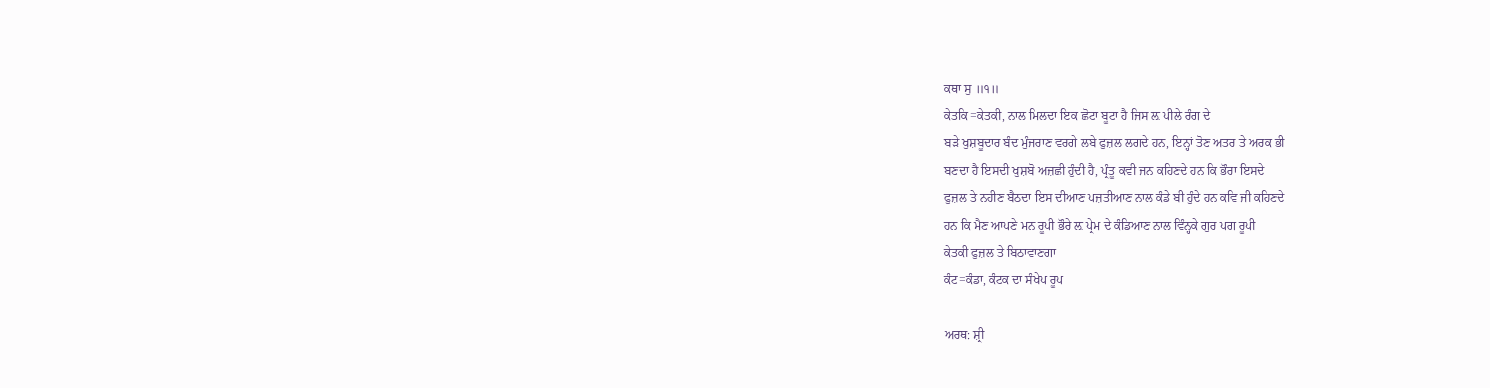ਕਥਾ ਸੁ ॥੧॥
ਕੇਤਕਿ=ਕੇਤਕੀ, ਨਾਲ ਮਿਲਦਾ ਇਕ ਛੋਟਾ ਬੂਟਾ ਹੈ ਜਿਸ ਲ਼ ਪੀਲੇ ਰੰਗ ਦੇ
ਬੜੇ ਖੁਸ਼ਬੂਦਾਰ ਬੰਦ ਮੁੰਜਰਾਣ ਵਰਗੇ ਲਬੇ ਫੁਜ਼ਲ ਲਗਦੇ ਹਨ, ਇਨ੍ਹਾਂ ਤੋਣ ਅਤਰ ਤੇ ਅਰਕ ਭੀ
ਬਣਦਾ ਹੈ ਇਸਦੀ ਖੁਸ਼ਬੋ ਅਜ਼ਛੀ ਹੁੰਦੀ ਹੈ, ਪ੍ਰੰਤੂ ਕਵੀ ਜਨ ਕਹਿਣਦੇ ਹਨ ਕਿ ਭੌਰਾ ਇਸਦੇ
ਫੁਜ਼ਲ ਤੇ ਨਹੀਣ ਬੈਠਦਾ ਇਸ ਦੀਆਣ ਪਜ਼ਤੀਆਣ ਨਾਲ ਕੰਡੇ ਬੀ ਹੁੰਦੇ ਹਨ ਕਵਿ ਜੀ ਕਹਿਣਦੇ
ਹਨ ਕਿ ਮੈਣ ਆਪਣੇ ਮਨ ਰੂਪੀ ਭੌਰੇ ਲ਼ ਪ੍ਰੇਮ ਦੇ ਕੰਡਿਆਣ ਨਾਲ ਵਿੰਨ੍ਹਕੇ ਗੁਰ ਪਗ ਰੂਪੀ
ਕੇਤਕੀ ਫੁਜ਼ਲ ਤੇ ਬਿਠਾਵਾਣਗਾ
ਕੰਟ=ਕੰਡਾ, ਕੰਟਕ ਦਾ ਸੰਖੇਪ ਰੂਪ

ਅਰਥ: ਸ਼੍ਰੀ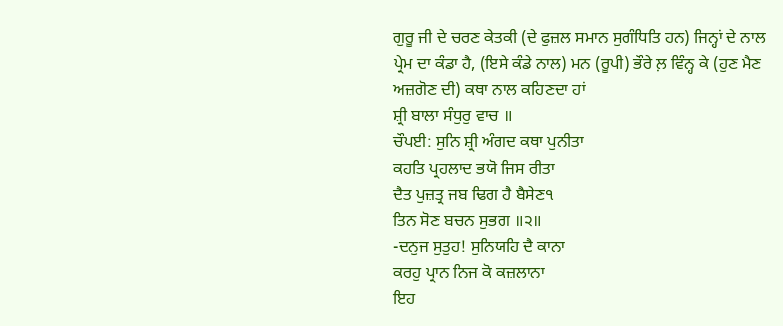ਗੁਰੂ ਜੀ ਦੇ ਚਰਣ ਕੇਤਕੀ (ਦੇ ਫੁਜ਼ਲ ਸਮਾਨ ਸੁਗੰਧਿਤਿ ਹਨ) ਜਿਨ੍ਹਾਂ ਦੇ ਨਾਲ
ਪ੍ਰੇਮ ਦਾ ਕੰਡਾ ਹੈ, (ਇਸੇ ਕੰਡੇ ਨਾਲ) ਮਨ (ਰੂਪੀ) ਭੌਰੇ ਲ਼ ਵਿੰਨ੍ਹ ਕੇ (ਹੁਣ ਮੈਣ
ਅਜ਼ਗੋਣ ਦੀ) ਕਥਾ ਨਾਲ ਕਹਿਣਦਾ ਹਾਂ
ਸ਼੍ਰੀ ਬਾਲਾ ਸੰਧੁਰੁ ਵਾਚ ॥
ਚੌਪਈ: ਸੁਨਿ ਸ਼੍ਰੀ ਅੰਗਦ ਕਥਾ ਪੁਨੀਤਾ
ਕਹਤਿ ਪ੍ਰਹਲਾਦ ਭਯੋ ਜਿਸ ਰੀਤਾ
ਦੈਤ ਪੁਜ਼ਤ੍ਰ ਜਬ ਢਿਗ ਹੈ ਬੈਸੇਣ੧
ਤਿਨ ਸੋਣ ਬਚਨ ਸੁਭਗ ॥੨॥
-ਦਨੁਜ ਸੁਤੁਹ! ਸੁਨਿਯਹਿ ਦੈ ਕਾਨਾ
ਕਰਹੁ ਪ੍ਰਾਨ ਨਿਜ ਕੋ ਕਜ਼ਲਾਨਾ
ਇਹ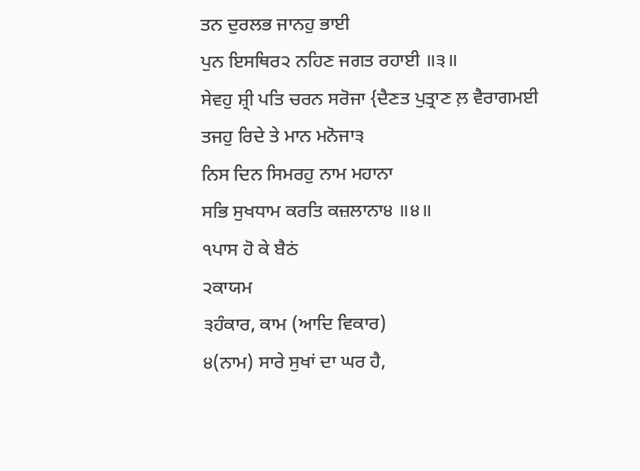ਤਨ ਦੁਰਲਭ ਜਾਨਹੁ ਭਾਈ
ਪੁਨ ਇਸਥਿਰ੨ ਨਹਿਣ ਜਗਤ ਰਹਾਈ ॥੩॥
ਸੇਵਹੁ ਸ਼੍ਰੀ ਪਤਿ ਚਰਨ ਸਰੋਜਾ {ਦੈਣਤ ਪੁਤ੍ਰਾਣ ਲ਼ ਵੈਰਾਗਮਈ
ਤਜਹੁ ਰਿਦੇ ਤੇ ਮਾਨ ਮਨੋਜਾ੩
ਨਿਸ ਦਿਨ ਸਿਮਰਹੁ ਨਾਮ ਮਹਾਨਾ
ਸਭਿ ਸੁਖਧਾਮ ਕਰਤਿ ਕਜ਼ਲਾਨਾ੪ ॥੪॥
੧ਪਾਸ ਹੋ ਕੇ ਬੈਠਂ
੨ਕਾਯਮ
੩ਹੰਕਾਰ, ਕਾਮ (ਆਦਿ ਵਿਕਾਰ)
੪(ਨਾਮ) ਸਾਰੇ ਸੁਖਾਂ ਦਾ ਘਰ ਹੈ,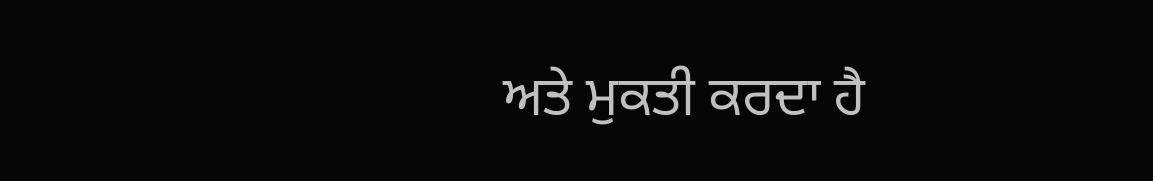ਅਤੇ ਮੁਕਤੀ ਕਰਦਾ ਹੈ